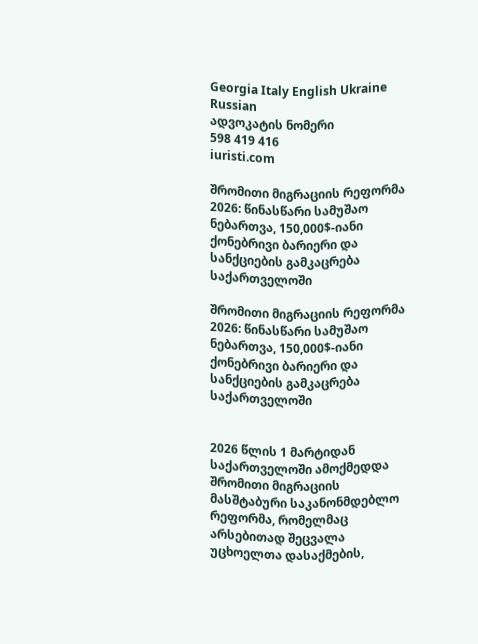Georgia Italy English Ukraine Russian
ადვოკატის ნომერი
598 419 416
iuristi.com

შრომითი მიგრაციის რეფორმა 2026: წინასწარი სამუშაო ნებართვა, 150,000$-იანი ქონებრივი ბარიერი და სანქციების გამკაცრება საქართველოში

შრომითი მიგრაციის რეფორმა 2026: წინასწარი სამუშაო ნებართვა, 150,000$-იანი ქონებრივი ბარიერი და სანქციების გამკაცრება საქართველოში


2026 წლის 1 მარტიდან საქართველოში ამოქმედდა შრომითი მიგრაციის მასშტაბური საკანონმდებლო რეფორმა, რომელმაც არსებითად შეცვალა უცხოელთა დასაქმების,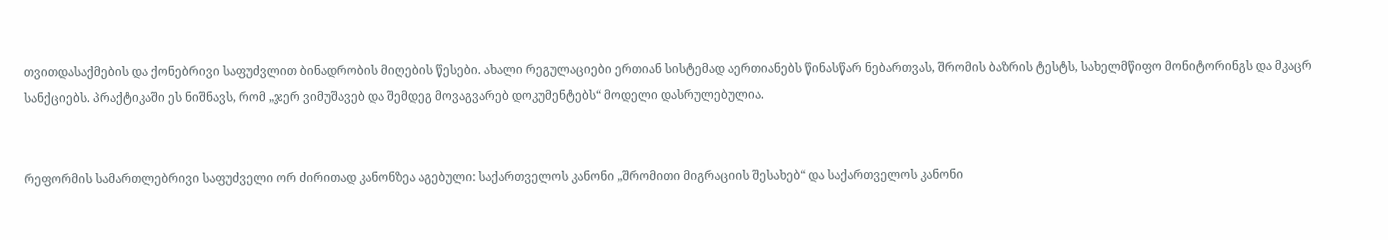თვითდასაქმების და ქონებრივი საფუძვლით ბინადრობის მიღების წესები. ახალი რეგულაციები ერთიან სისტემად აერთიანებს წინასწარ ნებართვას, შრომის ბაზრის ტესტს, სახელმწიფო მონიტორინგს და მკაცრ სანქციებს. პრაქტიკაში ეს ნიშნავს, რომ „ჯერ ვიმუშავებ და შემდეგ მოვაგვარებ დოკუმენტებს“ მოდელი დასრულებულია.


რეფორმის სამართლებრივი საფუძველი ორ ძირითად კანონზეა აგებული: საქართველოს კანონი „შრომითი მიგრაციის შესახებ“ და საქართველოს კანონი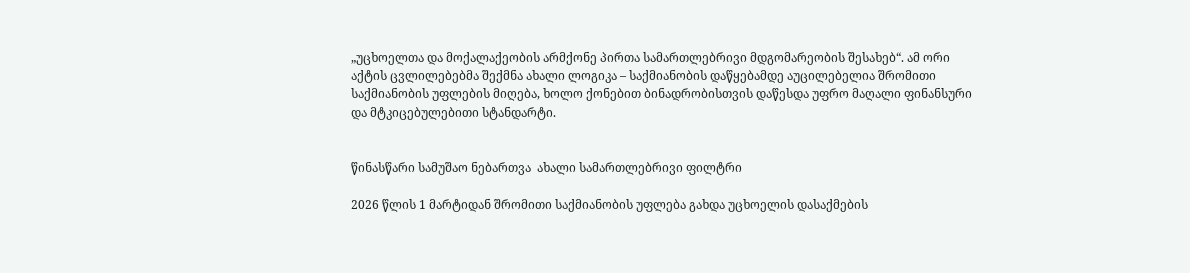„უცხოელთა და მოქალაქეობის არმქონე პირთა სამართლებრივი მდგომარეობის შესახებ“. ამ ორი აქტის ცვლილებებმა შექმნა ახალი ლოგიკა – საქმიანობის დაწყებამდე აუცილებელია შრომითი საქმიანობის უფლების მიღება, ხოლო ქონებით ბინადრობისთვის დაწესდა უფრო მაღალი ფინანსური და მტკიცებულებითი სტანდარტი.


წინასწარი სამუშაო ნებართვა  ახალი სამართლებრივი ფილტრი

2026 წლის 1 მარტიდან შრომითი საქმიანობის უფლება გახდა უცხოელის დასაქმების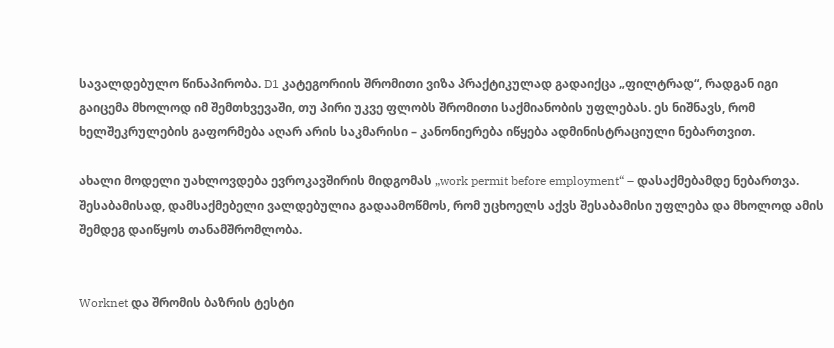სავალდებულო წინაპირობა. D1 კატეგორიის შრომითი ვიზა პრაქტიკულად გადაიქცა „ფილტრად“, რადგან იგი გაიცემა მხოლოდ იმ შემთხვევაში, თუ პირი უკვე ფლობს შრომითი საქმიანობის უფლებას. ეს ნიშნავს, რომ ხელშეკრულების გაფორმება აღარ არის საკმარისი – კანონიერება იწყება ადმინისტრაციული ნებართვით.

ახალი მოდელი უახლოვდება ევროკავშირის მიდგომას „work permit before employment“ – დასაქმებამდე ნებართვა. შესაბამისად, დამსაქმებელი ვალდებულია გადაამოწმოს, რომ უცხოელს აქვს შესაბამისი უფლება და მხოლოდ ამის შემდეგ დაიწყოს თანამშრომლობა.


Worknet და შრომის ბაზრის ტესტი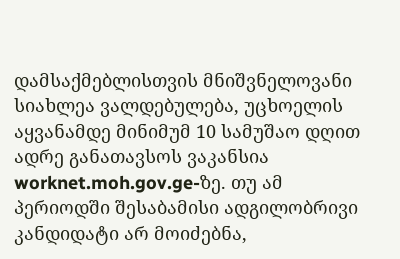დამსაქმებლისთვის მნიშვნელოვანი სიახლეა ვალდებულება, უცხოელის აყვანამდე მინიმუმ 10 სამუშაო დღით ადრე განათავსოს ვაკანსია worknet.moh.gov.ge-ზე. თუ ამ პერიოდში შესაბამისი ადგილობრივი კანდიდატი არ მოიძებნა,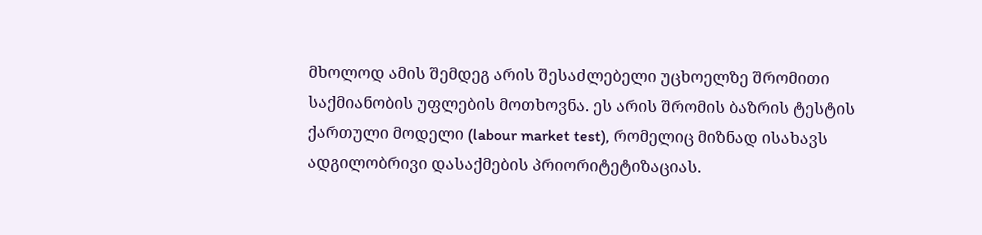მხოლოდ ამის შემდეგ არის შესაძლებელი უცხოელზე შრომითი საქმიანობის უფლების მოთხოვნა. ეს არის შრომის ბაზრის ტესტის ქართული მოდელი (labour market test), რომელიც მიზნად ისახავს ადგილობრივი დასაქმების პრიორიტეტიზაციას.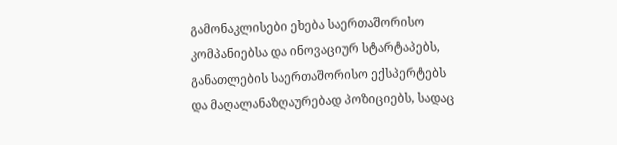გამონაკლისები ეხება საერთაშორისო კომპანიებსა და ინოვაციურ სტარტაპებს, განათლების საერთაშორისო ექსპერტებს და მაღალანაზღაურებად პოზიციებს, სადაც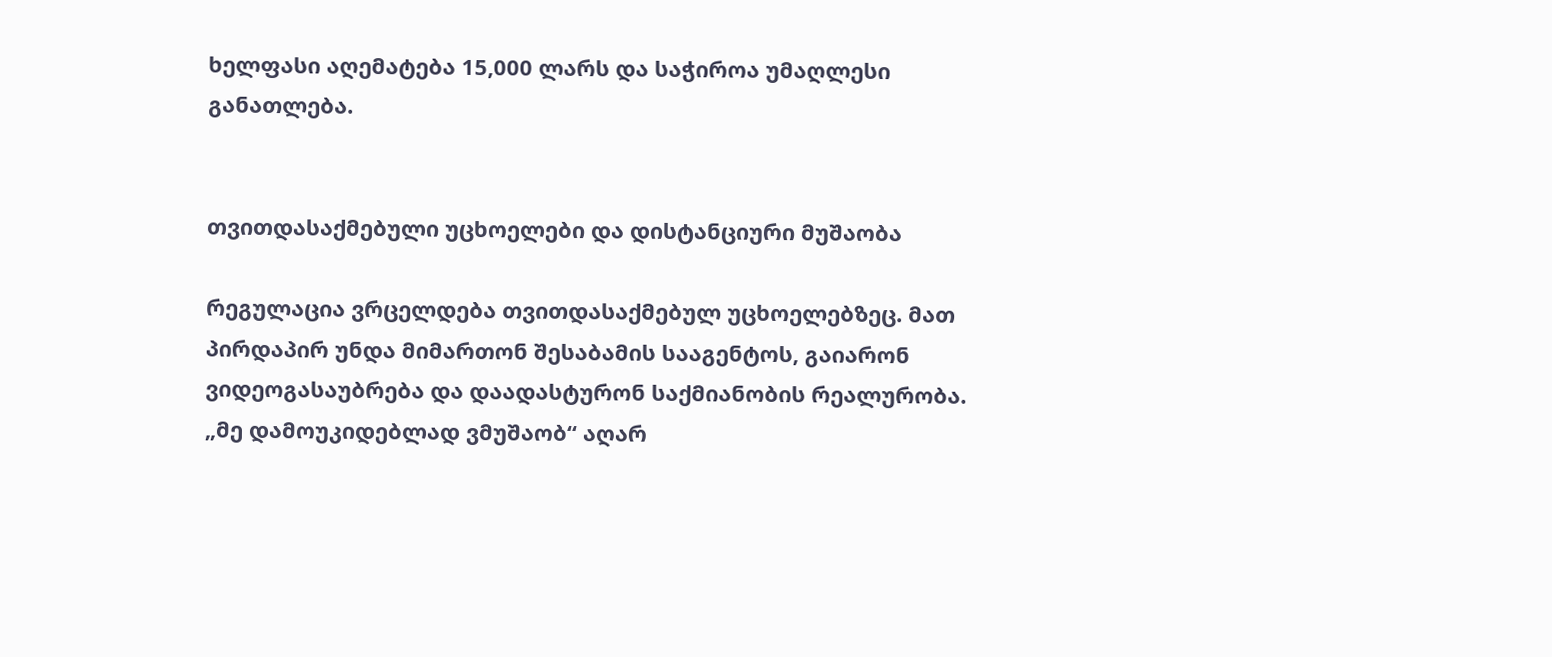ხელფასი აღემატება 15,000 ლარს და საჭიროა უმაღლესი განათლება.


თვითდასაქმებული უცხოელები და დისტანციური მუშაობა

რეგულაცია ვრცელდება თვითდასაქმებულ უცხოელებზეც. მათ პირდაპირ უნდა მიმართონ შესაბამის სააგენტოს, გაიარონ ვიდეოგასაუბრება და დაადასტურონ საქმიანობის რეალურობა. „მე დამოუკიდებლად ვმუშაობ“ აღარ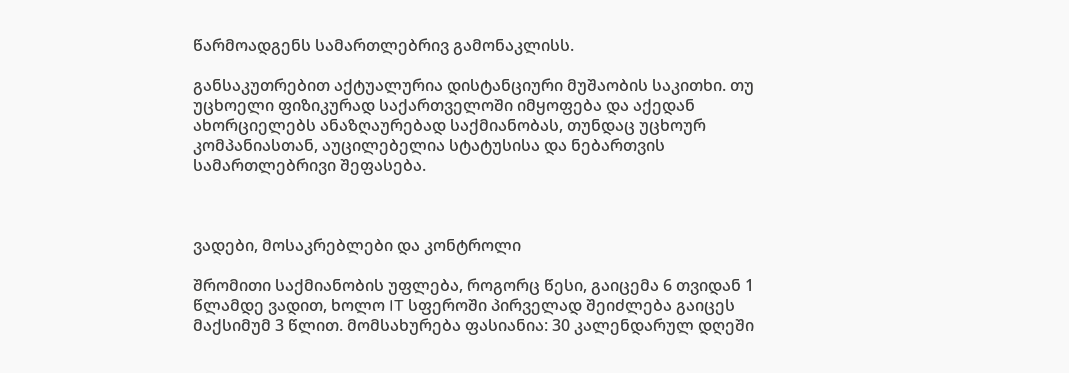წარმოადგენს სამართლებრივ გამონაკლისს.

განსაკუთრებით აქტუალურია დისტანციური მუშაობის საკითხი. თუ უცხოელი ფიზიკურად საქართველოში იმყოფება და აქედან ახორციელებს ანაზღაურებად საქმიანობას, თუნდაც უცხოურ კომპანიასთან, აუცილებელია სტატუსისა და ნებართვის სამართლებრივი შეფასება.



ვადები, მოსაკრებლები და კონტროლი

შრომითი საქმიანობის უფლება, როგორც წესი, გაიცემა 6 თვიდან 1 წლამდე ვადით, ხოლო IT სფეროში პირველად შეიძლება გაიცეს მაქსიმუმ 3 წლით. მომსახურება ფასიანია: 30 კალენდარულ დღეში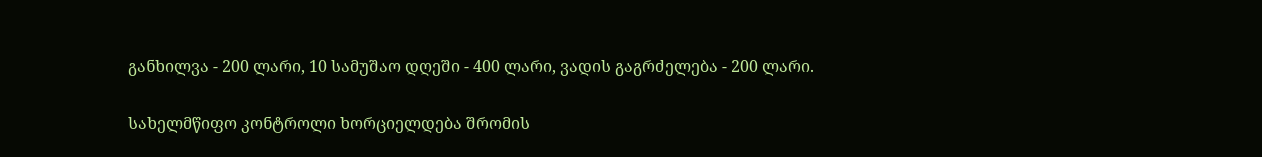განხილვა - 200 ლარი, 10 სამუშაო დღეში - 400 ლარი, ვადის გაგრძელება - 200 ლარი.

სახელმწიფო კონტროლი ხორციელდება შრომის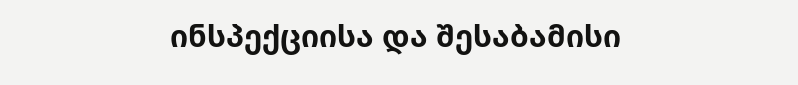ინსპექციისა და შესაბამისი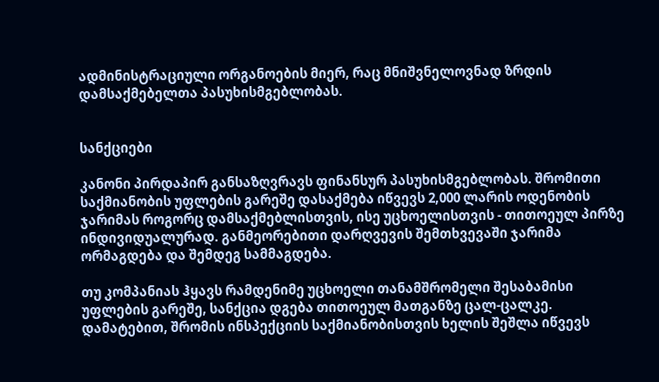ადმინისტრაციული ორგანოების მიერ, რაც მნიშვნელოვნად ზრდის დამსაქმებელთა პასუხისმგებლობას.


სანქციები

კანონი პირდაპირ განსაზღვრავს ფინანსურ პასუხისმგებლობას. შრომითი საქმიანობის უფლების გარეშე დასაქმება იწვევს 2,000 ლარის ოდენობის ჯარიმას როგორც დამსაქმებლისთვის, ისე უცხოელისთვის - თითოეულ პირზე ინდივიდუალურად. განმეორებითი დარღვევის შემთხვევაში ჯარიმა ორმაგდება და შემდეგ სამმაგდება.

თუ კომპანიას ჰყავს რამდენიმე უცხოელი თანამშრომელი შესაბამისი უფლების გარეშე, სანქცია დგება თითოეულ მათგანზე ცალ-ცალკე. დამატებით, შრომის ინსპექციის საქმიანობისთვის ხელის შეშლა იწვევს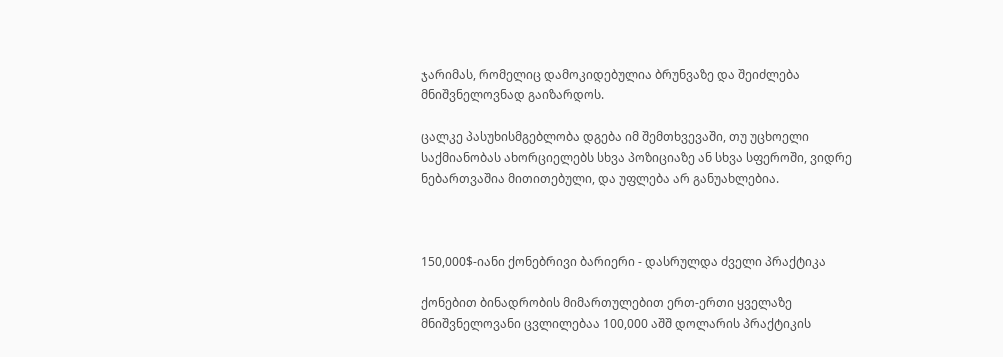ჯარიმას, რომელიც დამოკიდებულია ბრუნვაზე და შეიძლება მნიშვნელოვნად გაიზარდოს.

ცალკე პასუხისმგებლობა დგება იმ შემთხვევაში, თუ უცხოელი საქმიანობას ახორციელებს სხვა პოზიციაზე ან სხვა სფეროში, ვიდრე ნებართვაშია მითითებული, და უფლება არ განუახლებია.



150,000$-იანი ქონებრივი ბარიერი - დასრულდა ძველი პრაქტიკა

ქონებით ბინადრობის მიმართულებით ერთ-ერთი ყველაზე მნიშვნელოვანი ცვლილებაა 100,000 აშშ დოლარის პრაქტიკის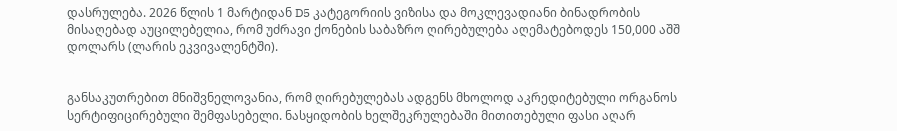დასრულება. 2026 წლის 1 მარტიდან D5 კატეგორიის ვიზისა და მოკლევადიანი ბინადრობის მისაღებად აუცილებელია, რომ უძრავი ქონების საბაზრო ღირებულება აღემატებოდეს 150,000 აშშ დოლარს (ლარის ეკვივალენტში).


განსაკუთრებით მნიშვნელოვანია, რომ ღირებულებას ადგენს მხოლოდ აკრედიტებული ორგანოს სერტიფიცირებული შემფასებელი. ნასყიდობის ხელშეკრულებაში მითითებული ფასი აღარ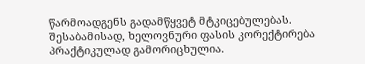წარმოადგენს გადამწყვეტ მტკიცებულებას. შესაბამისად, ხელოვნური ფასის კორექტირება პრაქტიკულად გამორიცხულია.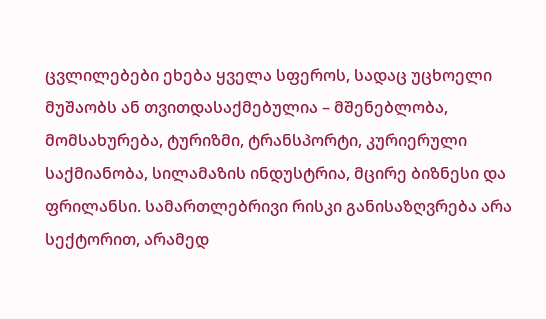ცვლილებები ეხება ყველა სფეროს, სადაც უცხოელი მუშაობს ან თვითდასაქმებულია – მშენებლობა, მომსახურება, ტურიზმი, ტრანსპორტი, კურიერული საქმიანობა, სილამაზის ინდუსტრია, მცირე ბიზნესი და ფრილანსი. სამართლებრივი რისკი განისაზღვრება არა სექტორით, არამედ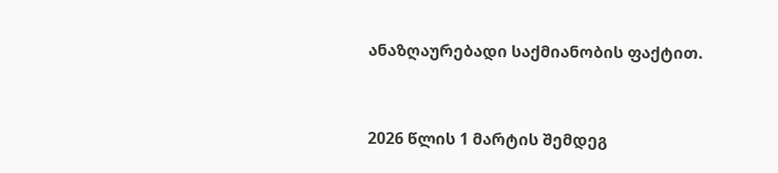ანაზღაურებადი საქმიანობის ფაქტით.


2026 წლის 1 მარტის შემდეგ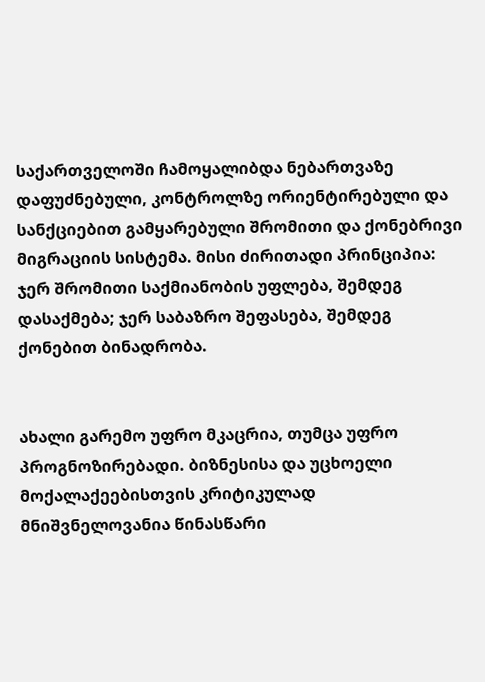საქართველოში ჩამოყალიბდა ნებართვაზე დაფუძნებული, კონტროლზე ორიენტირებული და სანქციებით გამყარებული შრომითი და ქონებრივი მიგრაციის სისტემა. მისი ძირითადი პრინციპია: ჯერ შრომითი საქმიანობის უფლება, შემდეგ დასაქმება; ჯერ საბაზრო შეფასება, შემდეგ ქონებით ბინადრობა.


ახალი გარემო უფრო მკაცრია, თუმცა უფრო პროგნოზირებადი. ბიზნესისა და უცხოელი მოქალაქეებისთვის კრიტიკულად მნიშვნელოვანია წინასწარი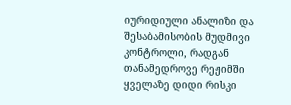იურიდიული ანალიზი და შესაბამისობის მუდმივი კონტროლი, რადგან თანამედროვე რეჟიმში ყველაზე დიდი რისკი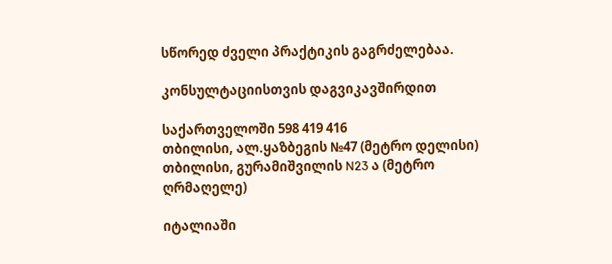სწორედ ძველი პრაქტიკის გაგრძელებაა.

კონსულტაციისთვის დაგვიკავშირდით

საქართველოში 598 419 416
თბილისი, ალ.ყაზბეგის №47 (მეტრო დელისი)
თბილისი, გურამიშვილის N23 ა (მეტრო ღრმაღელე)

იტალიაში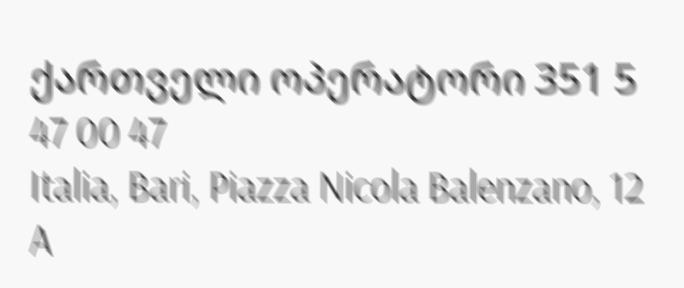ქართველი ოპერატორი 351 5 47 00 47
Italia, Bari, Piazza Nicola Balenzano, 12 A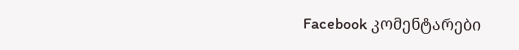Facebook კომენტარები